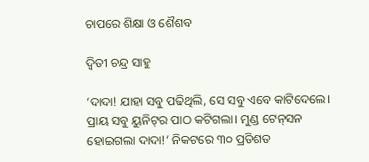ଚାପରେ ଶିକ୍ଷା ଓ ଶୈଶବ

ଦ୍ୱିତୀ ଚନ୍ଦ୍ର ସାହୁ

‘ଦାଦା! ଯାହା ସବୁ ପଢିଥିଲି, ସେ ସବୁ ଏବେ କାଟିଦେଲେ। ପ୍ରାୟ ସବୁ ୟୁନିଟ୍‌ର ପାଠ କଟିଗଲା। ମୁଣ୍ଡ ଟେନ୍‌ସନ ହୋଇଗଲା ଦାଦା!’ ନିକଟରେ ୩୦ ପ୍ରତିଶତ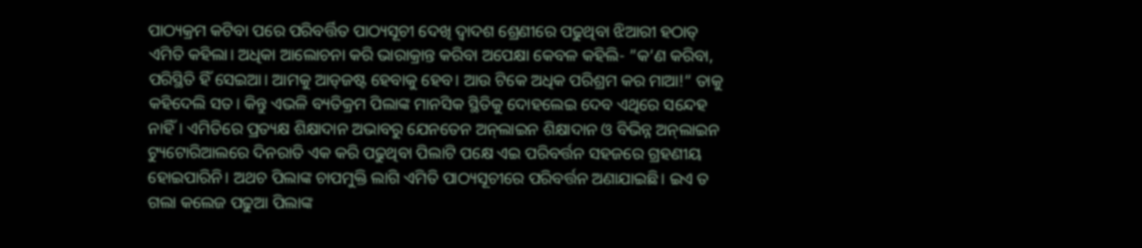ପାଠ୍ୟକ୍ରମ କଟିବା ପରେ ପରିବର୍ତ୍ତିତ ପାଠ୍ୟସୂଚୀ ଦେଖି ଦ୍ୱାଦଶ ଶ୍ରେଣୀରେ ପଢୁଥିବା ଝିଆରୀ ହଠାତ୍‌ ଏମିତି କହିଲା। ଅଧିକା ଆଲୋଚନା କରି ଭାରାକ୍ରାନ୍ତ କରିବା ଅପେକ୍ଷା କେବଳ କହିଲି- ”କ’ଣ କରିବା, ପରିସ୍ଥିତି ହିଁ ସେଇଆ। ଆମକୁ ଆଡ୍‌ଜଷ୍ଟ ହେବାକୁ ହେବ। ଆଉ ଟିକେ ଅଧିକ ପରିଶ୍ରମ କର ମାଆ!“ ତାକୁ କହିଦେଲି ସତ। କିନ୍ତୁ ଏଭଳି ବ୍ୟତିକ୍ରମ ପିଲାଙ୍କ ମାନସିକ ସ୍ଥିତିକୁ ଦୋହଲେଇ ଦେବ ଏଥିରେ ସନ୍ଦେହ ନାହିଁ। ଏମିତିରେ ପ୍ରତ୍ୟକ୍ଷ ଶିକ୍ଷାଦାନ ଅଭାବରୁ ଯେନତେନ ଅନ୍‌ଲାଇନ ଶିକ୍ଷାଦାନ ଓ ବିଭିନ୍ନ ଅନ୍‌ଲାଇନ ଟ୍ୟୁଟୋରିଆଲରେ ଦିନରାତି ଏକ କରି ପଢୁଥିବା ପିଲାଟି ପକ୍ଷେ ଏଇ ପରିବର୍ତ୍ତନ ସହଜରେ ଗ୍ରହଣୀୟ ହୋଇପାରିନି। ଅଥଚ ପିଲାଙ୍କ ଚାପମୁକ୍ତି ଲାଗି ଏମିତି ପାଠ୍ୟସୂଚୀରେ ପରିବର୍ତ୍ତନ ଅଣାଯାଇଛି। ଇଏ ତ ଗଲା କଲେଜ ପଢୁଆ ପିଲାଙ୍କ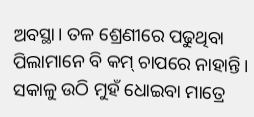ଅବସ୍ଥା। ତଳ ଶ୍ରେଣୀରେ ପଢୁଥିବା ପିଲାମାନେ ବି କମ୍‌ ଚାପରେ ନାହାନ୍ତି। ସକାଳୁ ଉଠି ମୁହଁ ଧୋଇବା ମାତ୍ରେ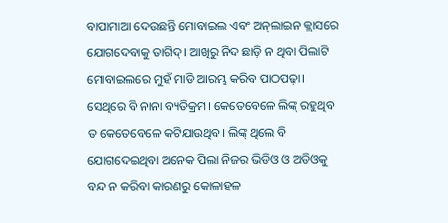ବାପାମାଆ ଦେଉଛନ୍ତି ମୋବାଇଲ ଏବଂ ଅନ୍‌ଲାଇନ କ୍ଲାସରେ ଯୋଗଦେବାକୁ ତାଗିଦ୍‌। ଆଖିରୁ ନିଦ ଛାଡ଼ି ନ ଥିବା ପିଲାଟି ମୋବାଇଲରେ ମୁହଁ ମାଡି ଆରମ୍ଭ କରିବ ପାଠପଢ଼ା। ସେଥିରେ ବି ନାନା ବ୍ୟତିକ୍ରମ। କେତେବେଳେ ଲିଙ୍କ୍‌ ରହୁଥିବ ତ କେତେବେଳେ କଟିଯାଉଥିବ। ଲିଙ୍କ୍‌ ଥିଲେ ବି ଯୋଗଦେଇଥିବା ଅନେକ ପିଲା ନିଜର ଭିଡିଓ ଓ ଅଡିଓକୁ ବନ୍ଦ ନ କରିବା କାରଣରୁ କୋଳାହଳ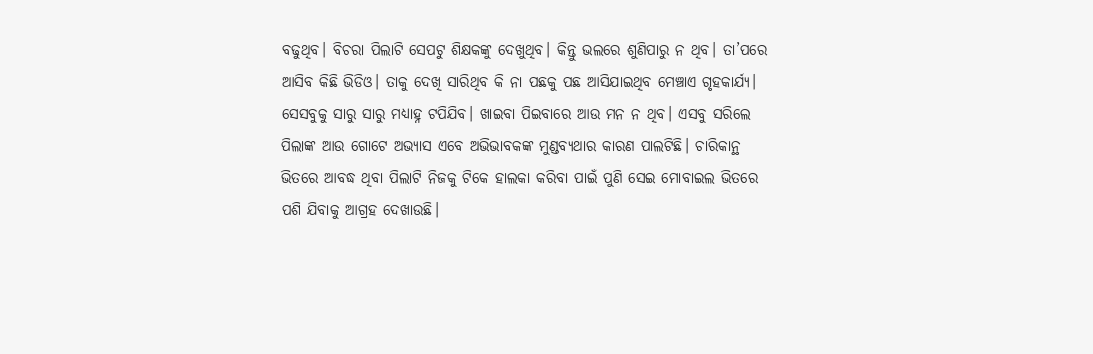ବଢୁଥିବ। ବିଚରା ପିଲାଟି ସେପଟୁ ଶିକ୍ଷକଙ୍କୁ ଦେଖୁଥିବ। କିନ୍ତୁ ଭଲରେ ଶୁଣିପାରୁ ନ ଥିବ। ତା’ପରେ ଆସିବ କିଛି ଭିଡିଓ। ତାକୁ ଦେଖି ସାରିଥିବ କି ନା ପଛକୁ ପଛ ଆସିଯାଇଥିବ ମେଞ୍ଚାଏ ଗୃହକାର୍ଯ୍ୟ। ସେସବୁକୁ ସାରୁ ସାରୁ ମଧ୍ୟାହ୍ନ ଟପିଯିବ। ଖାଇବା ପିଇବାରେ ଆଉ ମନ ନ ଥିବ। ଏସବୁ ସରିଲେ ପିଲାଙ୍କ ଆଉ ଗୋଟେ ଅଭ୍ୟାସ ଏବେ ଅଭିଭାବକଙ୍କ ମୁଣ୍ଡବ୍ୟଥାର କାରଣ ପାଲଟିଛି। ଚାରିକାନ୍ଥ ଭିତରେ ଆବଦ୍ଧ ଥିବା ପିଲାଟି ନିଜକୁ ଟିକେ ହାଲକା କରିବା ପାଇଁ ପୁଣି ସେଇ ମୋବାଇଲ ଭିତରେ ପଶି ଯିବାକୁ ଆଗ୍ରହ ଦେଖାଉଛି।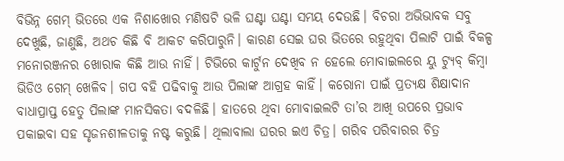ବିଭିନ୍ନ ଗେମ୍‌ ଭିତରେ ଏକ ନିଶାଖୋର ମଣିଷଟି ଭଳି ଘଣ୍ଟା ଘଣ୍ଟା ସମୟ ଦେଉଛି। ବିଚରା ଅଭିଭାବକ ସବୁ ଦେଖୁଛି, ଜାଣୁଛି, ଅଥଚ କିଛି ବି ଆକଟ କରିପାରୁନି। କାରଣ ସେଇ ଘର ଭିତରେ ରହୁଥିବା ପିଲାଟି ପାଇଁ ବିକଳ୍ପ ମନୋରଞ୍ଜନର ଖୋରାକ କିଛି ଆଉ ନାହିଁ। ଟିଭିରେ କାର୍ଟୁନ ଦେଖିବ ନ ହେଲେ ମୋବାଇଲରେ ୟୁ ଟ୍ୟୁବ୍‌ କିମ୍ବା ଭିଡିଓ ଗେମ୍‌ ଖେଳିବ। ଗପ ବହି ପଢିବାକୁ ଆଉ ପିଲାଙ୍କ ଆଗ୍ରହ କାହିଁ। କରୋନା ପାଇଁ ପ୍ରତ୍ୟକ୍ଷ ଶିକ୍ଷାଦାନ ବାଧାପ୍ରାପ୍ତ ହେତୁ ପିଲାଙ୍କ ମାନସିକତା ବଦଳିଛି। ହାତରେ ଥିବା ମୋବାଇଲଟି ତା’ର ଆଖି ଉପରେ ପ୍ରଭାବ ପକାଇବା ସହ ସୃଜନଶୀଳତାକୁ ନଷ୍ଟ କରୁଛି। ଥିଲାବାଲା ଘରର ଇଏ ଚିତ୍ର। ଗରିବ ପରିବାରର ଚିତ୍ର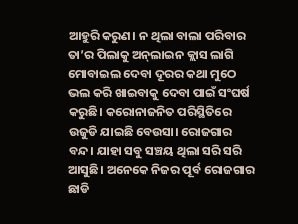ଆହୁରି କରୁଣ। ନ ଥିଲା ବାଲା ପରିବାର ତା’ର ପିଲାକୁ ଅନ୍‌ଲାଇନ କ୍ଲାସ ଲାଗି ମୋବାଇଲ ଦେବା ଦୂରର କଥା ମୁଠେ ଭଲ କରି ଖାଇବାକୁ ଦେବା ପାଇଁ ସଂଘର୍ଷ କରୁଛି। କରୋନାଜନିତ ପରିସ୍ଥିତିରେ ଉଜୁଡି ଯାଇଛି ବେଉସା। ରୋଜଗାର ବନ୍ଦ। ଯାହା ସବୁ ସଞ୍ଚୟ ଥିଲା ସରି ସରି ଆସୁଛି। ଅନେକେ ନିଜର ପୂର୍ବ ରୋଜଗାର ଛାଡି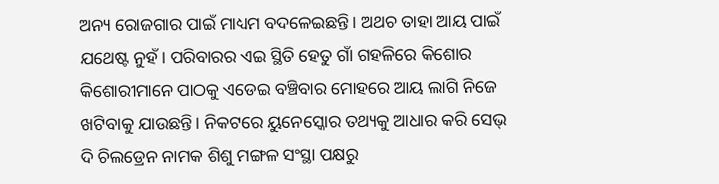ଅନ୍ୟ ରୋଜଗାର ପାଇଁ ମାଧ୍ୟମ ବଦଳେଇଛନ୍ତି। ଅଥଚ ତାହା ଆୟ ପାଇଁ ଯଥେଷ୍ଟ ନୁହଁ। ପରିବାରର ଏଇ ସ୍ଥିତି ହେତୁ ଗାଁ ଗହଳିରେ କିଶୋର କିଶୋରୀମାନେ ପାଠକୁ ଏଡେଇ ବଞ୍ଚିବାର ମୋହରେ ଆୟ ଲାଗି ନିଜେ ଖଟିବାକୁ ଯାଉଛନ୍ତି। ନିକଟରେ ୟୁନେସ୍କୋର ତଥ୍ୟକୁ ଆଧାର କରି ସେଭ୍‌ ଦି ଚିଲଡ୍ରେନ ନାମକ ଶିଶୁ ମଙ୍ଗଳ ସଂସ୍ଥା ପକ୍ଷରୁ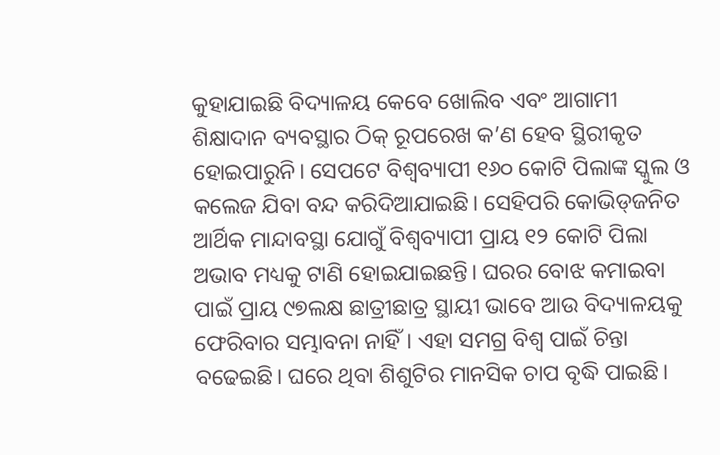କୁହାଯାଇଛି ବିଦ୍ୟାଳୟ କେବେ ଖୋଲିବ ଏବଂ ଆଗାମୀ ଶିକ୍ଷାଦାନ ବ୍ୟବସ୍ଥାର ଠିକ୍‌ ରୂପରେଖ କ’ଣ ହେବ ସ୍ଥିରୀକୃତ ହୋଇପାରୁନି। ସେପଟେ ବିଶ୍ୱବ୍ୟାପୀ ୧୬୦ କୋଟି ପିଲାଙ୍କ ସ୍କୁଲ ଓ କଲେଜ ଯିବା ବନ୍ଦ କରିଦିଆଯାଇଛି। ସେହିପରି କୋଭିଡ୍‌ଜନିତ ଆର୍ଥିକ ମାନ୍ଦାବସ୍ଥା ଯୋଗୁଁ ବିଶ୍ୱବ୍ୟାପୀ ପ୍ରାୟ ୧୨ କୋଟି ପିଲା ଅଭାବ ମଧ୍ୟକୁ ଟାଣି ହୋଇଯାଇଛନ୍ତି। ଘରର ବୋଝ କମାଇବା ପାଇଁ ପ୍ରାୟ ୯୭ଲକ୍ଷ ଛାତ୍ରୀଛାତ୍ର ସ୍ଥାୟୀ ଭାବେ ଆଉ ବିଦ୍ୟାଳୟକୁ ଫେରିବାର ସମ୍ଭାବନା ନାହିଁ। ଏହା ସମଗ୍ର ବିଶ୍ୱ ପାଇଁ ଚିନ୍ତା ବଢେଇଛି। ଘରେ ଥିବା ଶିଶୁଟିର ମାନସିକ ଚାପ ବୃଦ୍ଧି ପାଇଛି।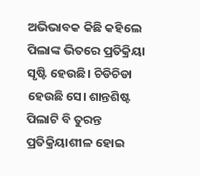ଅଭିଭାବକ କିଛି କହିଲେ ପିଲାଙ୍କ ଭିତରେ ପ୍ରତିକ୍ରିୟା ସୃଷ୍ଟି ହେଉଛି। ଚିଡିଚିଡା ହେଉଛି ସେ। ଶାନ୍ତଶିଷ୍ଟ ପିଲାଟି ବି ତୁରନ୍ତ ପ୍ରତିକ୍ରିୟାଶୀଳ ହୋଇ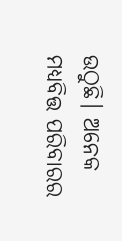ଉଠୁଛି। ଅନେକ ମଧ୍ୟବିତ୍ତ ପରିବାରର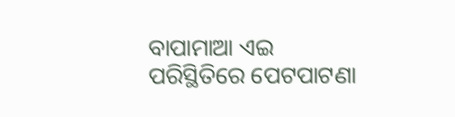ବାପାମାଆ ଏଇ ପରିସ୍ଥିତିରେ ପେଟପାଟଣା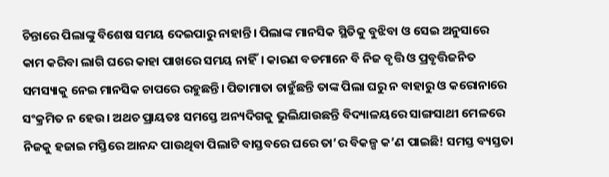ଚିନ୍ତାରେ ପିଲାଙ୍କୁ ବିଶେଷ ସମୟ ଦେଇପାରୁ ନାହାନ୍ତି। ପିଲାଙ୍କ ମାନସିକ ସ୍ଥିତିକୁ ବୁଝିବା ଓ ସେଇ ଅନୁସାରେ କାମ କରିବା ଲାଗି ଘରେ କାହା ପାଖରେ ସମୟ ନାହିଁ। କାରଣ ବଡମାନେ ବି ନିଜ ବୃତ୍ତି ଓ ପ୍ରବୃତ୍ତିଜନିତ ସମସ୍ୟାକୁ ନେଇ ମାନସିକ ଚାପରେ ରହୁଛନ୍ତି। ପିତାମାତା ଚାହୁଁଛନ୍ତି ତାଙ୍କ ପିଲା ଘରୁ ନ ବାହାରୁ ଓ କରୋନାରେ ସଂକ୍ରମିତ ନ ହେଉ। ଅଥଚ ପ୍ରାୟତଃ ସମସ୍ତେ ଅନ୍ୟଦିଗକୁ ଭୁଲିଯାଉଛନ୍ତି ବିଦ୍ୟାଳୟରେ ସାଙ୍ଗସାଥୀ ମେଳରେ ନିଜକୁ ହଜାଇ ମସ୍ତିରେ ଆନନ୍ଦ ପାଉଥିବା ପିଲାଟି ବାସ୍ତବରେ ଘରେ ତା’ର ବିକଳ୍ପ କ’ଣ ପାଇଛି! ସମସ୍ତ ବ୍ୟସ୍ତତା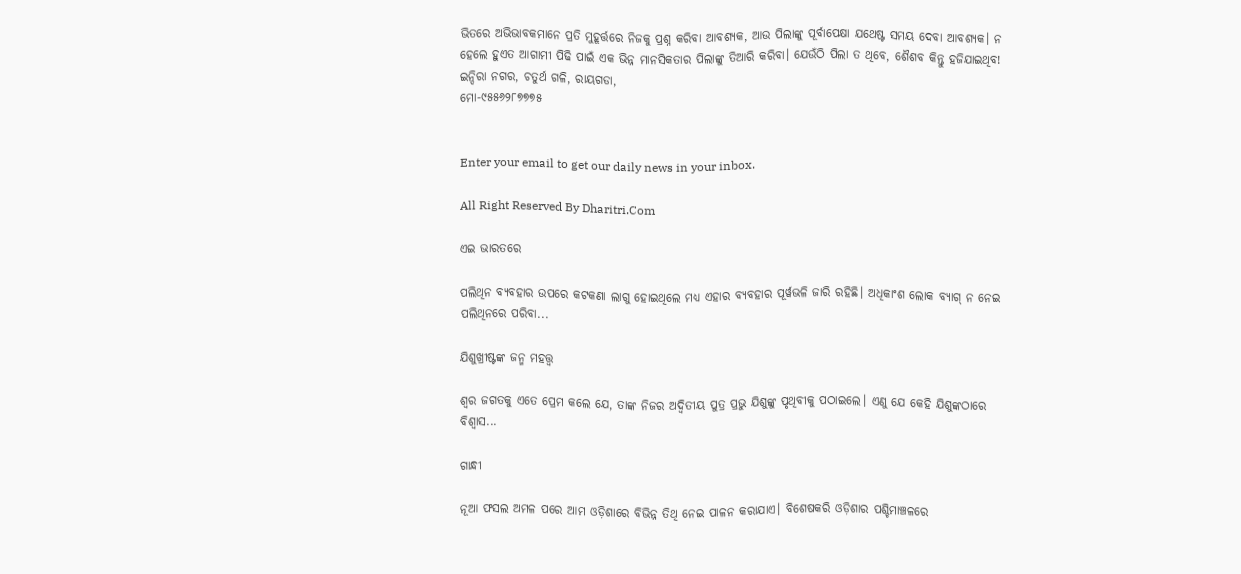ଭିତରେ ଅଭିଭାବକମାନେ ପ୍ରତି ମୁହୂର୍ତ୍ତରେ ନିଜକୁ ପ୍ରଶ୍ନ କରିବା ଆବଶ୍ୟକ, ଆଉ ପିଲାଙ୍କୁ ପୂର୍ବାପେକ୍ଷା ଯଥେଷ୍ଟ ସମୟ ଦେବା ଆବଶ୍ୟକ। ନ ହେଲେ ହୁଏତ ଆଗାମୀ ପିଢି ପାଇଁ ଏକ ଭିନ୍ନ ମାନସିକତାର ପିଲାଙ୍କୁ ତିଆରି କରିବା। ଯେଉଁଠି ପିଲା ତ ଥିବେ, ଶୈଶବ କିନ୍ତୁ ହଜିଯାଇଥିବ!
ଇନ୍ଦିରା ନଗର, ଚତୁର୍ଥ ଗଳି, ରାୟଗଡା,
ମୋ-୯୫୫୬୨୮୭୭୭୫


Enter your email to get our daily news in your inbox.

All Right Reserved By Dharitri.Com

ଏଇ ଭାରତରେ

ପଲିଥିନ ବ୍ୟବହାର ଉପରେ କଟକଣା ଲାଗୁ ହୋଇଥିଲେ ମଧ୍ୟ ଏହାର ବ୍ୟବହାର ପୂର୍ୱଭଳି ଜାରି ରହିଛି। ଅଧିକାଂଶ ଲୋକ ବ୍ୟାଗ୍‌ ନ ନେଇ ପଲିଥିନରେ ପରିବା...

ଯିଶୁଖ୍ରୀଷ୍ଟଙ୍କ ଜନ୍ମ ମହତ୍ତ୍ୱ

ଶ୍ୱର ଜଗତକୁ ଏତେ ପ୍ରେମ କଲେ ଯେ, ତାଙ୍କ ନିଜର ଅଦ୍ୱିତୀୟ ପୁତ୍ର ପ୍ରଭୁ ଯିଶୁଙ୍କୁ ପୃଥିବୀକୁ ପଠାଇଲେ। ଏଣୁ ଯେ କେହି ଯିଶୁଙ୍କଠାରେ ବିଶ୍ୱାସ...

ଗାନ୍ଧୀ

ନୂଆ ଫସଲ ଅମଳ ପରେ ଆମ ଓଡ଼ିଶାରେ ବିଭିନ୍ନ ତିଥି ନେଇ ପାଳନ କରାଯାଏ। ବିଶେଷକରି ଓଡ଼ିଶାର ପଶ୍ଚିମାଞ୍ଚଳରେ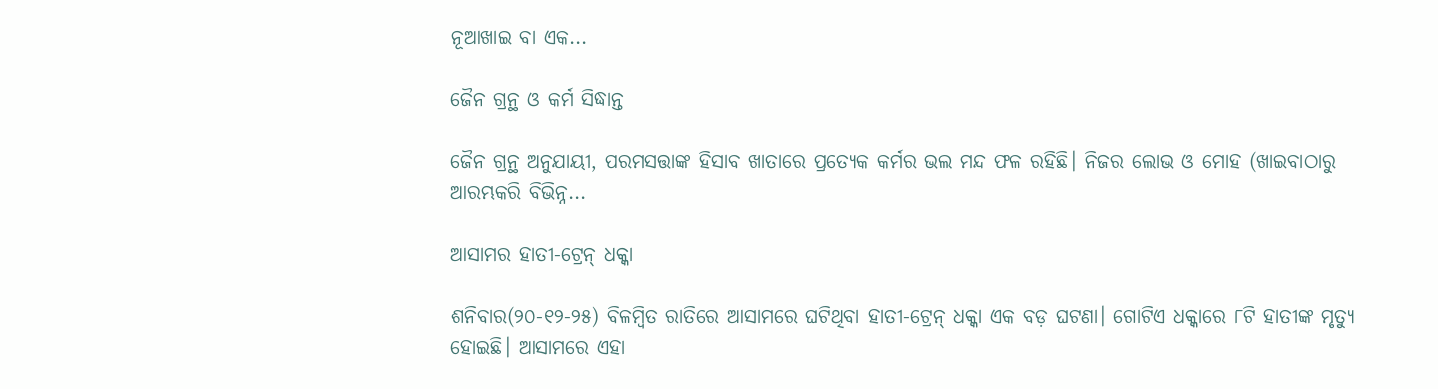ନୂଆଖାଇ ବା ଏକ...

ଜୈନ ଗ୍ରନ୍ଥ ଓ କର୍ମ ସିଦ୍ଧାନ୍ତ

ଜୈନ ଗ୍ରନ୍ଥ ଅନୁଯାୟୀ, ପରମସତ୍ତାଙ୍କ ହିସାବ ଖାତାରେ ପ୍ରତ୍ୟେକ କର୍ମର ଭଲ ମନ୍ଦ ଫଳ ରହିଛି। ନିଜର ଲୋଭ ଓ ମୋହ (ଖାଇବାଠାରୁ ଆରମ୍ଭକରି ବିଭିନ୍ନ...

ଆସାମର ହାତୀ-ଟ୍ରେନ୍‌ ଧକ୍କା

ଶନିବାର(୨୦-୧୨-୨୫) ବିଳମ୍ବିତ ରାତିରେ ଆସାମରେ ଘଟିଥିବା ହାତୀ-ଟ୍ରେନ୍‌ ଧକ୍କା ଏକ ବଡ଼ ଘଟଣା। ଗୋଟିଏ ଧକ୍କାରେ ୮ଟି ହାତୀଙ୍କ ମୃତ୍ୟୁ ହୋଇଛି। ଆସାମରେ ଏହା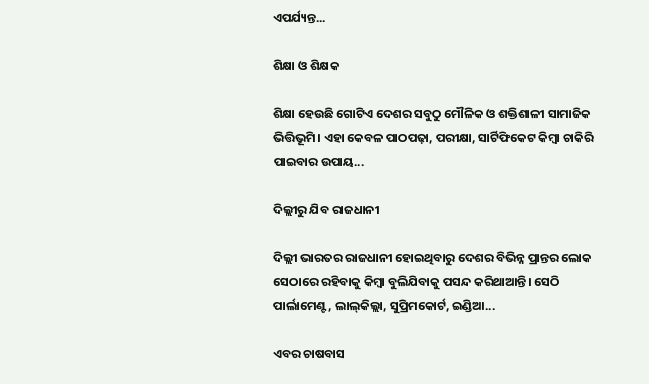ଏପର୍ଯ୍ୟନ୍ତ...

ଶିକ୍ଷା ଓ ଶିକ୍ଷକ

ଶିକ୍ଷା ହେଉଛି ଗୋଟିଏ ଦେଶର ସବୁଠୁ ମୌଳିକ ଓ ଶକ୍ତିଶାଳୀ ସାମାଜିକ ଭିତ୍ତିଭୂମି। ଏହା କେବଳ ପାଠପଢ଼ା, ପରୀକ୍ଷା, ସାର୍ଟିଫିକେଟ କିମ୍ବା ଚାକିରି ପାଇବାର ଉପାୟ...

ଦିଲ୍ଲୀରୁ ଯିବ ରାଜଧାନୀ

ଦିଲ୍ଲୀ ଭାରତର ରାଜଧାନୀ ହୋଇଥିବାରୁ ଦେଶର ବିଭିନ୍ନ ପ୍ରାନ୍ତର ଲୋକ ସେଠାରେ ରହିବାକୁ କିମ୍ବା ବୁଲିଯିବାକୁ ପସନ୍ଦ କରିଥାଆନ୍ତି। ସେଠି ପାର୍ଲାମେଣ୍ଟ, ଲାଲ୍‌କିଲ୍ଲା, ସୁପ୍ରିମକୋର୍ଟ, ଇଣ୍ଡିଆ...

ଏବର ଚାଷବାସ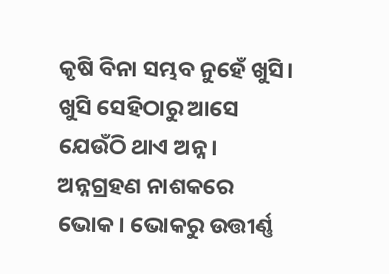କୃଷି ବିନା ସମ୍ଭବ ନୁହେଁ ଖୁସି। ଖୁସି ସେହିଠାରୁ ଆସେ ଯେଉଁଠି ଥାଏ ଅନ୍ନ। ଅନ୍ନଗ୍ରହଣ ନାଶକରେ ଭୋକ। ଭୋକରୁ ଉତ୍ତୀର୍ଣ୍ଣ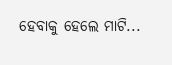ହେବାକୁ ହେଲେ ମାଟି...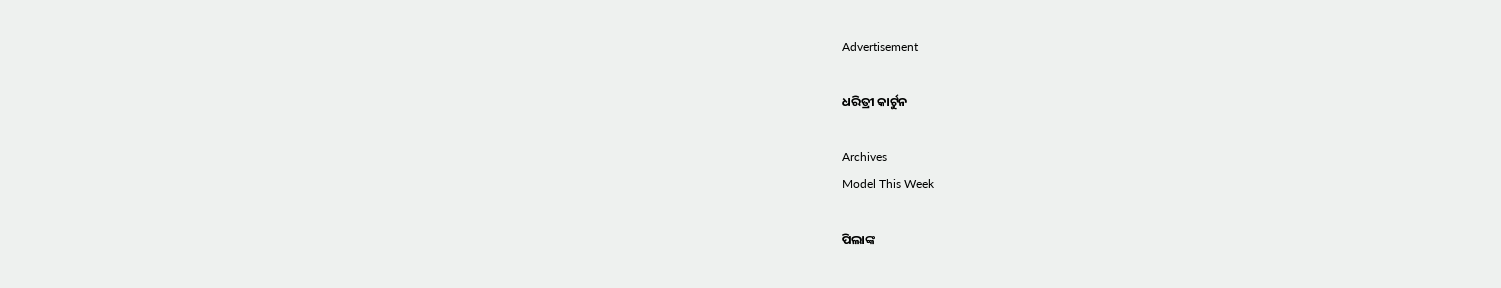Advertisement

ଧରିତ୍ରୀ କାର୍ଟୁନ

Archives
Model This Week

ପିଲାଙ୍କ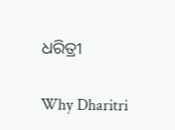ଧରିତ୍ରୀ

Why Dharitri